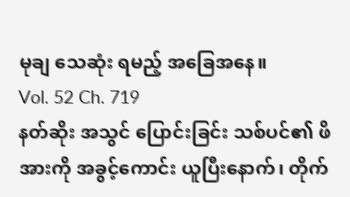မုချ သေဆုံး ရမည့် အခြေအနေ။
Vol. 52 Ch. 719
နတ်ဆိုး အသွင် ပြောင်းခြင်း သစ်ပင်၏ ဖိအားကို အခွင့်ကောင်း ယူပြီးနောက်၊ တိုက်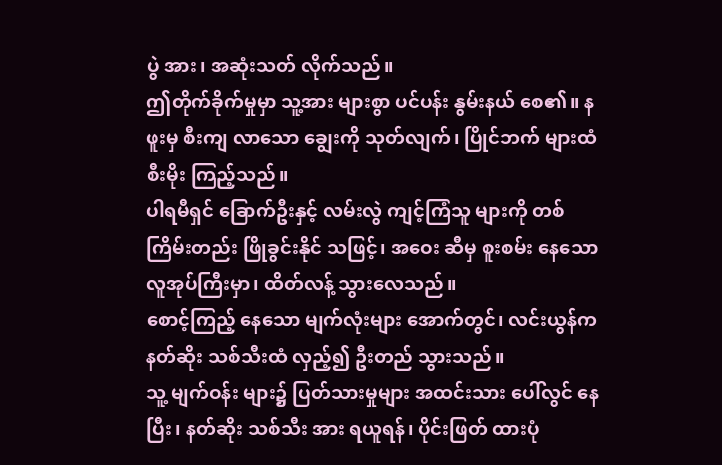ပွဲ အား၊ အဆုံးသတ် လိုက်သည်။
ဤတိုက်ခိုက်မှုမှာ သူ့အား များစွာ ပင်ပန်း နွမ်းနယ် စေ၏။ နဖူးမှ စီးကျ လာသော ချွေးကို သုတ်လျက်၊ ပြိုင်ဘက် များထံ စီးမိုး ကြည့်သည်။
ပါရမီရှင် ခြောက်ဦးနှင့် လမ်းလွဲ ကျင့်ကြံသူ များကို တစ်ကြိမ်းတည်း ဖြိုခွင်းနိုင် သဖြင့်၊ အဝေး ဆီမှ စူးစမ်း နေသော လူအုပ်ကြီးမှာ၊ ထိတ်လန့် သွားလေသည်။
စောင့်ကြည့် နေသော မျက်လုံးများ အောက်တွင်၊ လင်းယွန်က နတ်ဆိုး သစ်သီးထံ လှည့်၍ ဦးတည် သွားသည်။
သူ့ မျက်ဝန်း များ၌ ပြတ်သားမှုများ အထင်းသား ပေါ်လွင် နေပြီး၊ နတ်ဆိုး သစ်သီး အား ရယူရန်၊ ပိုင်းဖြတ် ထားပုံ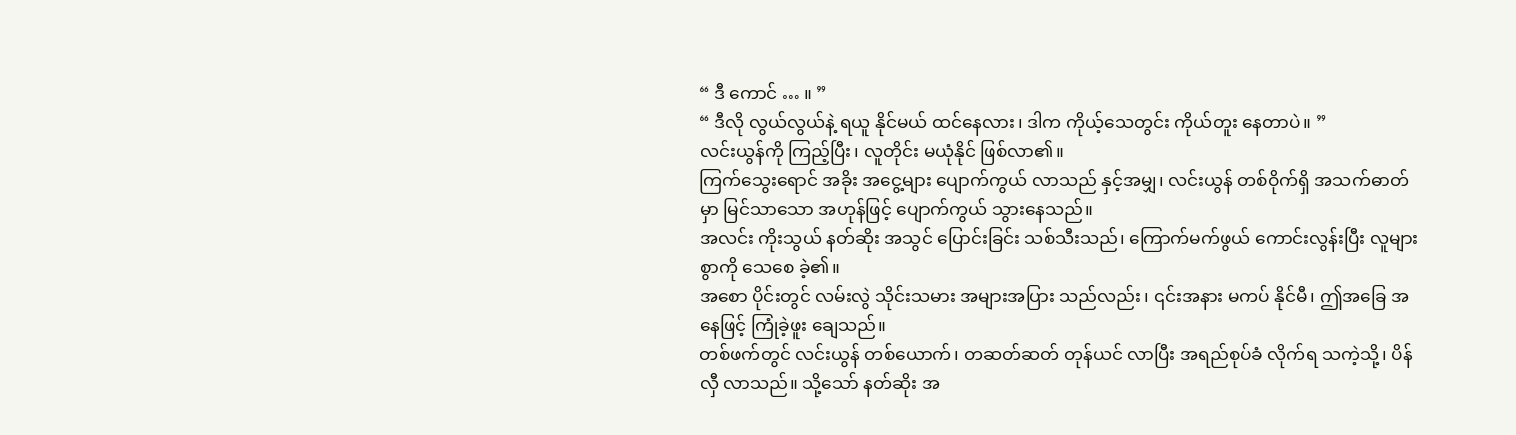“ ဒီ ကောင် … ။ ”
“ ဒီလို လွယ်လွယ်နဲ့ ရယူ နိုင်မယ် ထင်နေလား၊ ဒါက ကိုယ့်သေတွင်း ကိုယ်တူး နေတာပဲ။ ”
လင်းယွန်ကို ကြည့်ပြီး၊ လူတိုင်း မယုံနိုင် ဖြစ်လာ၏။
ကြက်သွေးရောင် အခိုး အငွေ့များ ပျောက်ကွယ် လာသည် နှင့်အမျှ၊ လင်းယွန် တစ်ဝိုက်ရှိ အသက်ဓာတ်မှာ မြင်သာသော အဟုန်ဖြင့် ပျောက်ကွယ် သွားနေသည်။
အလင်း ကိုးသွယ် နတ်ဆိုး အသွင် ပြောင်းခြင်း သစ်သီးသည်၊ ကြောက်မက်ဖွယ် ကောင်းလွန်းပြီး လူများ စွာကို သေစေ ခဲ့၏။
အစော ပိုင်းတွင် လမ်းလွဲ သိုင်းသမား အများအပြား သည်လည်း၊ ၎င်းအနား မကပ် နိုင်မီ၊ ဤအခြေ အနေဖြင့် ကြုံခဲ့ဖူး ချေသည်။
တစ်ဖက်တွင် လင်းယွန် တစ်ယောက်၊ တဆတ်ဆတ် တုန်ယင် လာပြီး အရည်စုပ်ခံ လိုက်ရ သကဲ့သို့၊ ပိန်လှီ လာသည်။ သို့သော် နတ်ဆိုး အ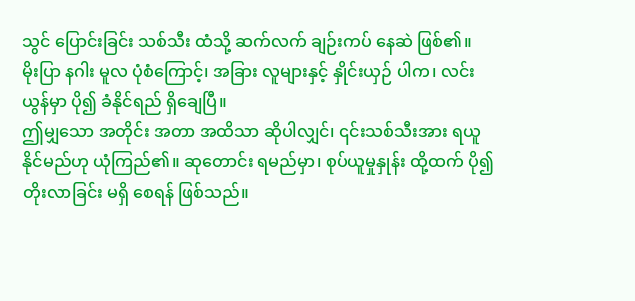သွင် ပြောင်းခြင်း သစ်သီး ထံသို့ ဆက်လက် ချဉ်းကပ် နေဆဲ ဖြစ်၏။
မိုးပြာ နဂါး မူလ ပုံစံကြောင့်၊ အခြား လူများနှင့် နှိုင်းယှဉ် ပါက၊ လင်းယွန်မှာ ပို၍ ခံနိုင်ရည် ရှိချေပြီ။
ဤမျှသော အတိုင်း အတာ အထိသာ ဆိုပါလျှင်၊ ၎င်းသစ်သီးအား ရယူ နိုင်မည်ဟု ယုံကြည်၏။ ဆုတောင်း ရမည်မှာ၊ စုပ်ယူမှုနှုန်း ထို့ထက် ပို၍ တိုးလာခြင်း မရှိ စေရန် ဖြစ်သည်။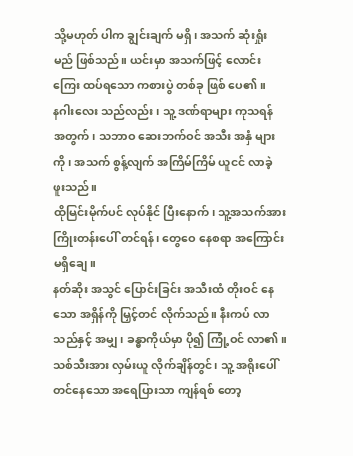သို့မဟုတ် ပါက ချွင်းချက် မရှိ၊ အသက် ဆုံးရှုံးမည် ဖြစ်သည်။ ယင်းမှာ အသက်ဖြင့် လောင်းကြေး ထပ်ရသော ကစားပွဲ တစ်ခု ဖြစ် ပေ၏။
နဂါးလေး သည်လည်း၊ သူ့ ဒဏ်ရာများ ကုသရန် အတွက်၊ သဘာဝ ဆေးဘက်ဝင် အသီး အနှံ များကို၊ အသက် စွန့်လျက် အကြိမ်ကြိမ် ယူငင် လာခဲ့ ဖူးသည်။
ထိုမြင်းမိုက်ပင် လုပ်နိုင် ပြီးနောက်၊ သူ့အသက်အား ကြိုးတန်းပေါ် တင်ရန်၊ တွေဝေ နေစရာ အကြောင်း မရှိချေ။
နတ်ဆိုး အသွင် ပြောင်းခြင်း အသီးထံ တိုးဝင် နေသော အရှိန်ကို မြှင့်တင် လိုက်သည်။ နီးကပ် လာသည်နှင့် အမျှ၊ ခန္ဓာကိုယ်မှာ ပို၍ ကြုံ့ဝင် လာ၏။
သစ်သီးအား လှမ်းယူ လိုက်ချိန်တွင်၊ သူ့ အရိုးပေါ် တင်နေသော အရေပြားသာ ကျန်ရစ် တော့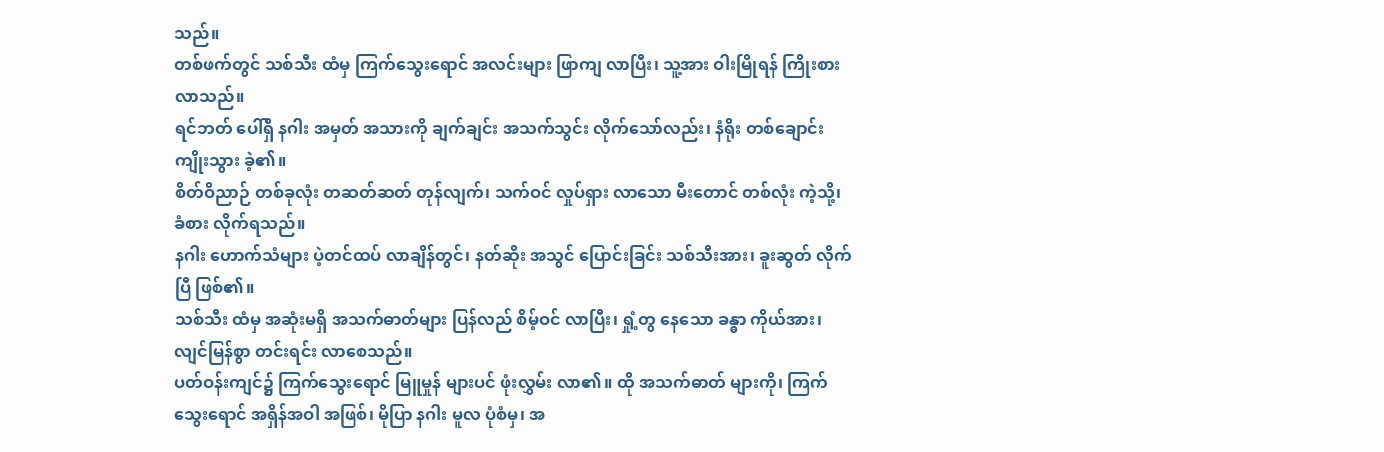သည်။
တစ်ဖက်တွင် သစ်သီး ထံမှ ကြက်သွေးရောင် အလင်းများ ဖြာကျ လာပြီး၊ သူ့အား ဝါးမြိုရန် ကြိုးစား လာသည်။
ရင်ဘတ် ပေါ်ရှိ နဂါး အမှတ် အသားကို ချက်ချင်း အသက်သွင်း လိုက်သော်လည်း၊ နံရိုး တစ်ချောင်း ကျိုးသွား ခဲ့၏။
စိတ်ဝိညာဉ် တစ်ခုလုံး တဆတ်ဆတ် တုန်လျက်၊ သက်ဝင် လှုပ်ရှား လာသော မီးတောင် တစ်လုံး ကဲ့သို့၊ ခံစား လိုက်ရသည်။
နဂါး ဟောက်သံများ ပဲ့တင်ထပ် လာချိန်တွင်၊ နတ်ဆိုး အသွင် ပြောင်းခြင်း သစ်သီးအား၊ ခူးဆွတ် လိုက်ပြီ ဖြစ်၏။
သစ်သီး ထံမှ အဆုံးမရှိ အသက်ဓာတ်များ ပြန်လည် စိမ့်ဝင် လာပြီး၊ ရှုံ့တွ နေသော ခန္ဓာ ကိုယ်အား၊ လျင်မြန်စွာ တင်းရင်း လာစေသည်။
ပတ်ဝန်းကျင်၌ ကြက်သွေးရောင် မြူမှုန် များပင် ဖုံးလွှမ်း လာ၏။ ထို အသက်ဓာတ် များကို၊ ကြက်သွေးရောင် အရှိန်အဝါ အဖြစ်၊ မိုပြာ နဂါး မူလ ပုံစံမှ၊ အ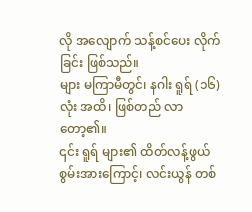လို အလျောက် သန့်စင်ပေး လိုက်ခြင်း ဖြစ်သည်။
များ မကြာမီတွင်၊ နဂါး ရူရ် (၁၆) လုံး အထိ၊ ဖြစ်တည် လာတော့၏။
၎င်း ရူရ် များ၏ ထိတ်လန့်ဖွယ် စွမ်းအားကြောင့်၊ လင်းယွန် တစ်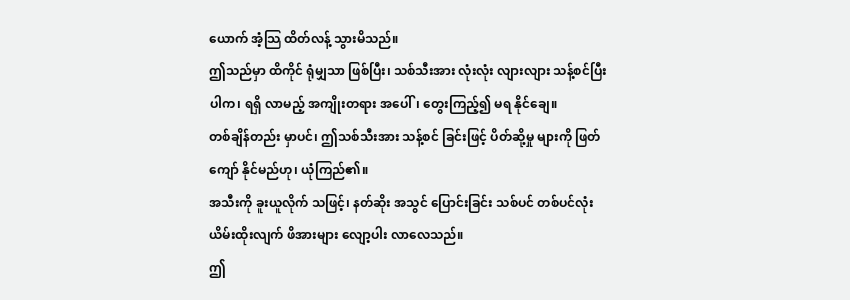ယောက် အံ့သြ ထိတ်လန့် သွားမိသည်။
ဤသည်မှာ ထိကိုင် ရုံမျှသာ ဖြစ်ပြီး၊ သစ်သီးအား လုံးလုံး လျားလျား သန့်စင်ပြီး ပါက၊ ရရှိ လာမည့် အကျိုးတရား အပေါ်၊ တွေးကြည့်၍ မရ နိုင်ချေ။
တစ်ချိန်တည်း မှာပင်၊ ဤသစ်သီးအား သန့်စင် ခြင်းဖြင့် ပိတ်ဆို့မှု များကို ဖြတ်ကျော် နိုင်မည်ဟု၊ ယုံကြည်၏။
အသီးကို ခူးယူလိုက် သဖြင့်၊ နတ်ဆိုး အသွင် ပြောင်းခြင်း သစ်ပင် တစ်ပင်လုံး ယိမ်းထိုးလျက် ဖိအားများ လျော့ပါး လာလေသည်။
ဤ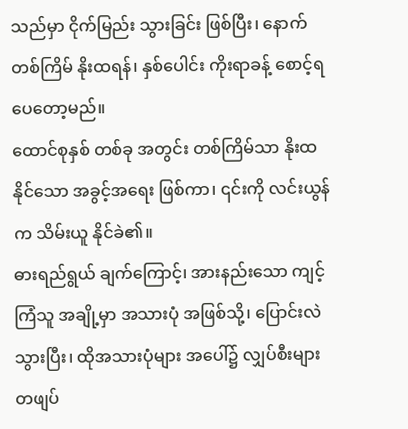သည်မှာ ငိုက်မြည်း သွားခြင်း ဖြစ်ပြီး၊ နောက်တစ်ကြိမ် နိုးထရန်၊ နှစ်ပေါင်း ကိုးရာခန့် စောင့်ရ ပေတော့မည်။
ထောင်စုနှစ် တစ်ခု အတွင်း တစ်ကြိမ်သာ နိုးထ နိုင်သော အခွင့်အရေး ဖြစ်ကာ၊ ၎င်းကို လင်းယွန်က သိမ်းယူ နိုင်ခဲ၏။
ဓားရည်ရွယ် ချက်ကြောင့်၊ အားနည်းသော ကျင့်ကြံသူ အချို့မှာ အသားပုံ အဖြစ်သို့၊ ပြောင်းလဲ သွားပြီး၊ ထိုအသားပုံများ အပေါ်၌ လျှပ်စီးများ တဖျပ်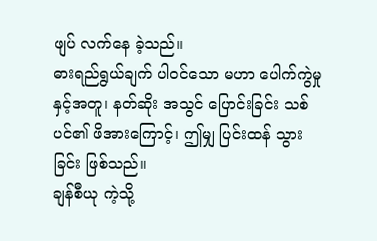ဖျပ် လက်နေ ခဲ့သည်။
ဓားရည်ရွယ်ချက် ပါဝင်သော မဟာ ပေါက်ကွဲမှု နှင့်အတူ၊ နတ်ဆိုး အသွင် ပြောင်းခြင်း သစ်ပင်၏ ဖိအားကြောင့်၊ ဤမျှ ပြင်းထန် သွားခြင်း ဖြစ်သည်။
ချန်စီယု ကဲ့သို့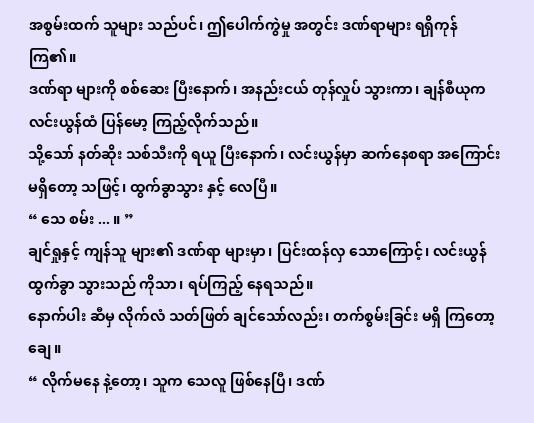အစွမ်းထက် သူများ သည်ပင်၊ ဤပေါက်ကွဲမှု အတွင်း ဒဏ်ရာများ ရရှိကုန် ကြ၏။
ဒဏ်ရာ များကို စစ်ဆေး ပြီးနောက်၊ အနည်းငယ် တုန်လှုပ် သွားကာ၊ ချန်စီယုက လင်းယွန်ထံ ပြန်မော့ ကြည့်လိုက်သည်။
သို့သော် နတ်ဆိုး သစ်သီးကို ရယူ ပြီးနောက်၊ လင်းယွန်မှာ ဆက်နေစရာ အကြောင်း မရှိတော့ သဖြင့်၊ ထွက်ခွာသွား နှင့် လေပြီ။
“ သေ စမ်း ... ။ ”
ချင်ရှုနှင့် ကျန်သူ များ၏ ဒဏ်ရာ များမှာ၊ ပြင်းထန်လှ သောကြောင့်၊ လင်းယွန် ထွက်ခွာ သွားသည် ကိုသာ၊ ရပ်ကြည့် နေရသည်။
နောက်ပါး ဆီမှ လိုက်လံ သတ်ဖြတ် ချင်သော်လည်း၊ တက်စွမ်းခြင်း မရှိ ကြတော့ ချေ။
“ လိုက်မနေ နဲ့တော့၊ သူက သေလူ ဖြစ်နေပြီ၊ ဒဏ်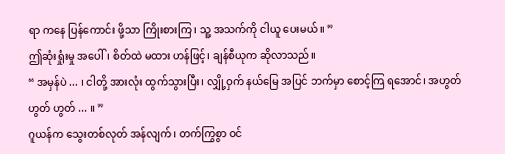ရာ ကနေ ပြန်ကောင်း ဖို့သာ ကြိုးစားကြ၊ သူ့ အသက်ကို ငါယူ ပေးမယ်။ ”
ဤဆုံးရှုံးမှု အပေါ်၊ စိတ်ထဲ မထား ဟန်ဖြင့်၊ ချန်စီယုက ဆိုလာသည်။
“ အမှန်ပဲ ... ၊ ငါတို့ အားလုံး ထွက်သွားပြီး၊ လျှို့ဝှက် နယ်မြေ အပြင် ဘက်မှာ စောင့်ကြ ရအောင်၊ အဟွတ် ဟွတ် ဟွတ် ... ။ ”
ဂူယန်က သွေးတစ်လုတ် အန်လျက်၊ တက်ကြွစွာ ဝင်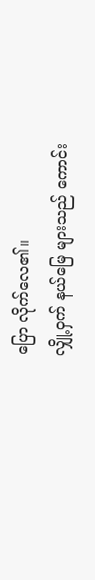ပြော လိုက်လေ၏။
လျှို့ဝှက် နယ်မြေ များသည် ကောင်း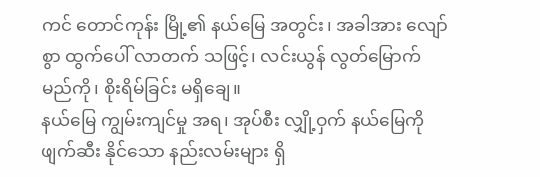ကင် တောင်ကုန်း မြို့၏ နယ်မြေ အတွင်း၊ အခါအား လျော်စွာ ထွက်ပေါ် လာတက် သဖြင့်၊ လင်းယွန် လွတ်မြောက် မည်ကို၊ စိုးရိမ်ခြင်း မရှိချေ။
နယ်မြေ ကျွမ်းကျင်မှု အရ၊ အုပ်စီး လျှို့ဝှက် နယ်မြေကို ဖျက်ဆီး နိုင်သော နည်းလမ်းများ ရှိ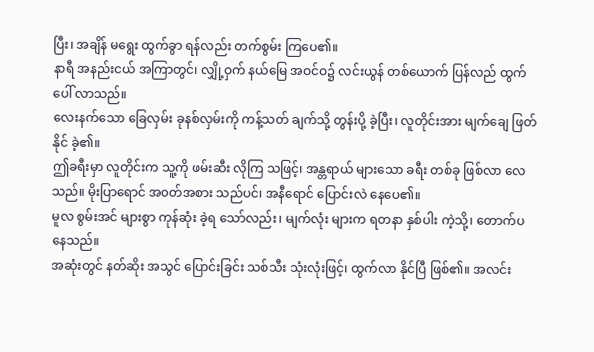ပြီး၊ အချိန် မရွေး ထွက်ခွာ ရန်လည်း တက်စွမ်း ကြပေ၏။
နာရီ အနည်းငယ် အကြာတွင်၊ လျှို့ဝှက် နယ်မြေ အဝင်ဝ၌ လင်းယွန် တစ်ယောက် ပြန်လည် ထွက်ပေါ် လာသည်။
လေးနက်သော ခြေလှမ်း ခုနစ်လှမ်းကို ကန့်သတ် ချက်သို့ တွန်းပို့ ခဲ့ပြီး၊ လူတိုင်းအား မျက်ချေ ဖြတ်နိုင် ခဲ့၏။
ဤခရီးမှာ လူတိုင်းက သူ့ကို ဖမ်းဆီး လိုကြ သဖြင့်၊ အန္တရာယ် များသော ခရီး တစ်ခု ဖြစ်လာ လေသည်။ မိုးပြာရောင် အ၀တ်အစား သည်ပင်၊ အနီရောင် ပြောင်းလဲ နေပေ၏။
မူလ စွမ်းအင် များစွာ ကုန်ဆုံး ခဲ့ရ သော်လည်း၊ မျက်လုံး များက ရတနာ နှစ်ပါး ကဲ့သို့၊ တောက်ပ နေသည်။
အဆုံးတွင် နတ်ဆိုး အသွင် ပြောင်းခြင်း သစ်သီး သုံးလုံးဖြင့်၊ ထွက်လာ နိုင်ပြီ ဖြစ်၏။ အလင်း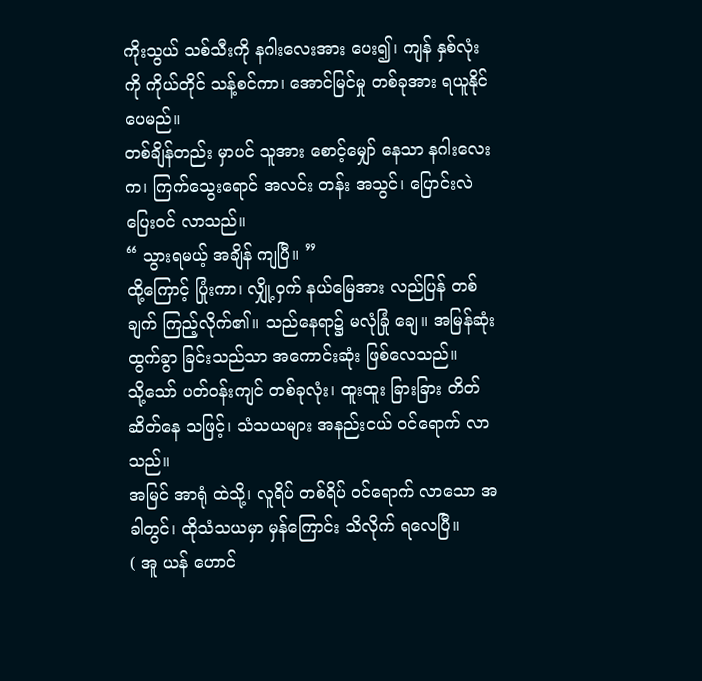ကိုးသွယ် သစ်သီးကို နဂါးလေးအား ပေး၍၊ ကျန် နှစ်လုံးကို ကိုယ်တိုင် သန့်စင်ကာ၊ အောင်မြင်မှု တစ်ခုအား ရယူနိုင် ပေမည်။
တစ်ချိန်တည်း မှာပင် သူအား စောင့်မျှော် နေသာ နဂါးလေးက၊ ကြက်သွေးရောင် အလင်း တန်း အသွင်၊ ပြောင်းလဲ ပြေးဝင် လာသည်။
“ သွားရမယ့် အချိန် ကျပြီ။ ”
ထို့ကြောင့် ပြုံးကာ၊ လျှို့ဝှက် နယ်မြေအား လည်ပြန် တစ်ချက် ကြည့်လိုက်၏။ သည်နေရာ၌ မလုံခြုံ ချေ။ အမြန်ဆုံး ထွက်ခွာ ခြင်းသည်သာ အကောင်းဆုံး ဖြစ်လေသည်။
သို့သော် ပတ်ဝန်းကျင် တစ်ခုလုံး၊ ထူးထူး ခြားခြား တိတ်ဆိတ်နေ သဖြင့်၊ သံသယများ အနည်းငယ် ဝင်ရောက် လာသည်။
အမြင် အာရုံ ထဲသို့၊ လူရိပ် တစ်ရိပ် ဝင်ရောက် လာသော အခါတွင်၊ ထိုသံသယမှာ မှန်ကြောင်း သိလိုက် ရလေပြီ။
( အူ ယန် ဟောင်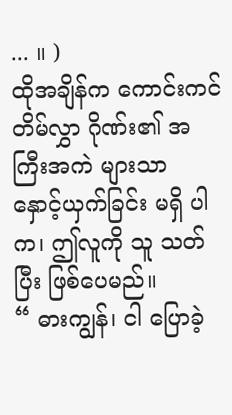... ။ )
ထိုအချိန်က ကောင်းကင် တိမ်လွှာ ဂိုဏ်း၏ အကြီးအကဲ များသာ နှောင့်ယှက်ခြင်း မရှိ ပါက၊ ဤလူကို သူ သတ်ပြီး ဖြစ်ပေမည်။
“ ဓားကျွန်၊ ငါ ပြောခဲ့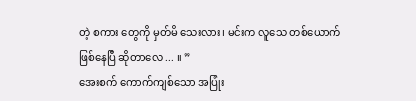တဲ့ စကား တွေကို မှတ်မိ သေးလား၊ မင်းက လူသေ တစ်ယောက် ဖြစ်နေပြီ ဆိုတာလေ ... ။ ”
အေးစက် ကောက်ကျစ်သော အပြုံး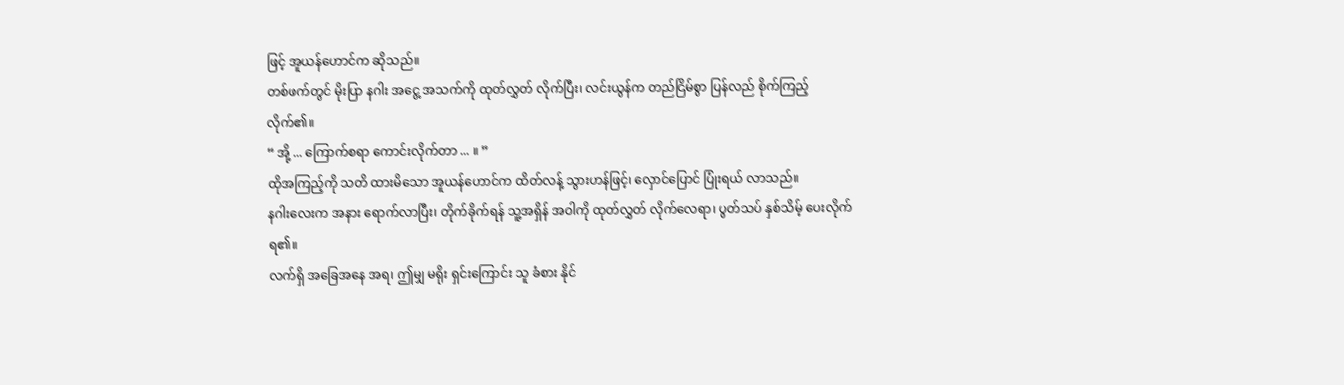ဖြင့် အူယန်ဟောင်က ဆိုသည်။
တစ်ဖက်တွင် မိုးပြာ နဂါး အငွေ့ အသက်ကို ထုတ်လွှတ် လိုက်ပြီး၊ လင်းယွန်က တည်ငြိမ်စွာ ပြန်လည် စိုက်ကြည့် လိုက်၏။
“ အို့ ... ကြောက်စရာ ကောင်းလိုက်တာ ... ။ ”
ထိုအကြည့်ကို သတိ ထားမိသော အူယန်ဟောင်က ထိတ်လန့် သွားဟန်ဖြင့်၊ လှောင်ပြောင် ပြုံးရယ် လာသည်။
နဂါးလေးက အနား ရောက်လာပြီး၊ တိုက်ခိုက်ရန် သူ့အရှိန် အဝါကို ထုတ်လွှတ် လိုက်လေရာ၊ ပွတ်သပ် နှစ်သိမ့် ပေးလိုက် ရ၏။
လက်ရှိ အခြေအနေ အရ၊ ဤမျှ မရိုး ရှင်းကြောင်း သူ ခံစား နိုင်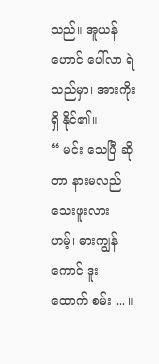သည်။ အူယန်ဟောင် ပေါ်လာ ရဲသည်မှာ၊ အားကိုးရှိ နိုင်၏။
“ မင်း သေပြီ ဆိုတာ နားမလည် သေးဖူးလား ဟမ့်၊ ဓားကျွန်ကောင် ဒူး ထောက် စမ်း ... ။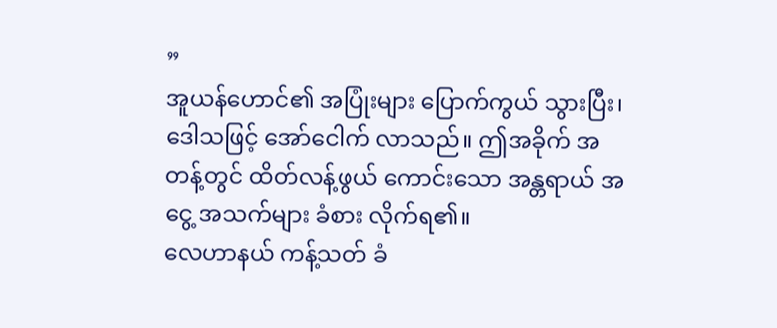”
အူယန်ဟောင်၏ အပြုံးများ ပြောက်ကွယ် သွားပြီး၊ ဒေါသဖြင့် အော်ငေါက် လာသည်။ ဤအခိုက် အတန့်တွင် ထိတ်လန့်ဖွယ် ကောင်းသော အန္တရာယ် အငွေ့ အသက်များ ခံစား လိုက်ရ၏။
လေဟာနယ် ကန့်သတ် ခံ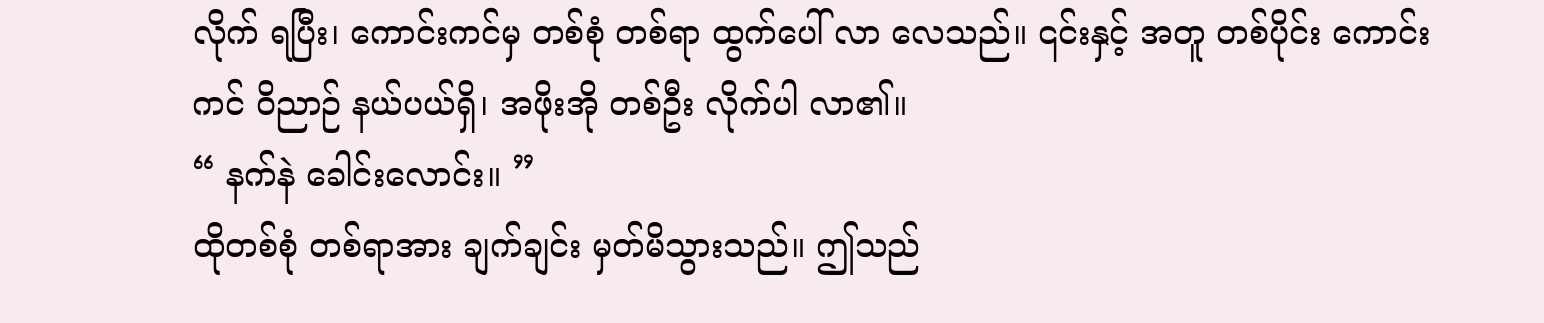လိုက် ရပြီး၊ ကောင်းကင်မှ တစ်စုံ တစ်ရာ ထွက်ပေါ် လာ လေသည်။ ၎င်းနှင့် အတူ တစ်ပိုင်း ကောင်းကင် ဝိညာဉ် နယ်ပယ်ရှိ၊ အဖိုးအို တစ်ဦး လိုက်ပါ လာ၏။
“ နက်နဲ ခေါင်းလောင်း။ ”
ထိုတစ်စုံ တစ်ရာအား ချက်ချင်း မှတ်မိသွားသည်။ ဤသည်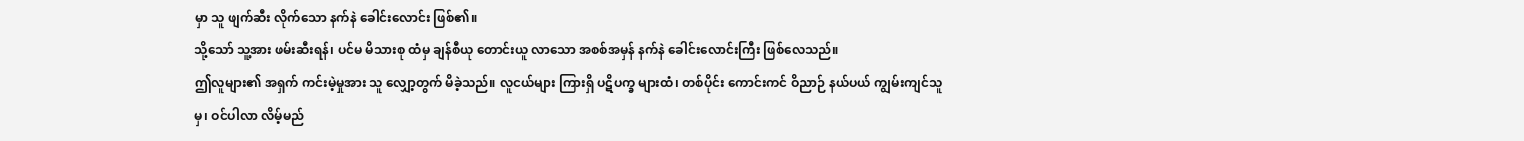မှာ သူ ဖျက်ဆီး လိုက်သော နက်နဲ ခေါင်းလောင်း ဖြစ်၏။
သို့သော် သူ့အား ဖမ်းဆီးရန်၊ ပင်မ မိသားစု ထံမှ ချန်စီယု တောင်းယူ လာသော အစစ်အမှန် နက်နဲ ခေါင်းလောင်းကြီး ဖြစ်လေသည်။
ဤလူများ၏ အရှက် ကင်းမဲ့မှုအား သူ လျှော့တွက် မိခဲ့သည်။ လူငယ်များ ကြားရှိ ပဋိပက္ခ များထံ၊ တစ်ပိုင်း ကောင်းကင် ဝိညာဉ် နယ်ပယ် ကျွမ်းကျင်သူမှ၊ ဝင်ပါလာ လိမ့်မည်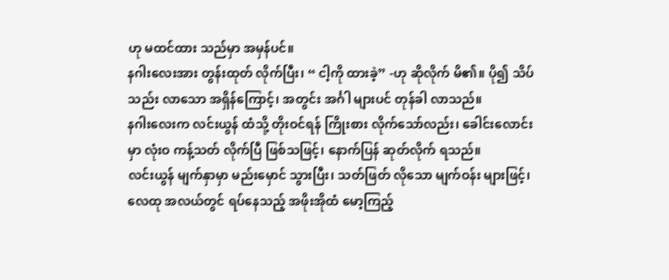ဟု မထင်ထား သည်မှာ အမှန်ပင်။
နဂါးလေးအား တွန်းထုတ် လိုက်ပြီး၊ “ ငါ့ကို ထားခဲ့” -ဟု ဆိုလိုက် မိ၏။ ပို၍ သိပ်သည်း လာသော အရှိန်ကြောင့်၊ အတွင်း အင်္ဂါ များပင် တုန်ခါ လာသည်။
နဂါးလေးက လင်းယွန် ထံသို့ တိုးဝင်ရန် ကြိုးစား လိုက်သော်လည်း၊ ခေါင်းလောင်းမှာ လုံးဝ ကန့်သတ် လိုက်ပြီ ဖြစ်သဖြင့်၊ နောက်ပြန် ဆုတ်လိုက် ရသည်။
လင်းယွန် မျက်နှာမှာ မည်းမှောင် သွားပြီး၊ သတ်ဖြတ် လိုသော မျက်ဝန်း များဖြင့်၊ လေထု အလယ်တွင် ရပ်နေသည့် အဖိုးအိုထံ မော့ကြည့်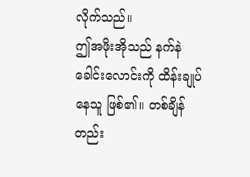လိုက်သည်။
ဤအဖိုးအိုသည် နက်နဲ ခေါင်းလောင်းကို ထိန်းချုပ် နေသူ ဖြစ်၏။ တစ်ချိန်တည်း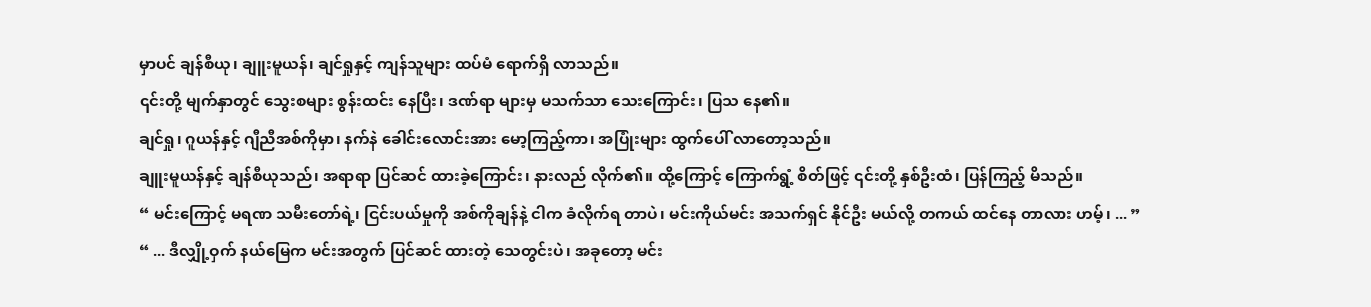မှာပင် ချန်စီယု၊ ချူးမူယန်၊ ချင်ရှုနှင့် ကျန်သူများ ထပ်မံ ရောက်ရှိ လာသည်။
၎င်းတို့ မျက်နှာတွင် သွေးစများ စွန်းထင်း နေပြီး၊ ဒဏ်ရာ များမှ မသက်သာ သေးကြောင်း၊ ပြသ နေ၏။
ချင်ရှု၊ ဂူယန်နှင့် ဂျီညီအစ်ကိုမှာ၊ နက်နဲ ခေါင်းလောင်းအား မော့ကြည့်ကာ၊ အပြုံးများ ထွက်ပေါ် လာတော့သည်။
ချူးမူယန်နှင့် ချန်စီယုသည်၊ အရာရာ ပြင်ဆင် ထားခဲ့ကြောင်း၊ နားလည် လိုက်၏။ ထို့ကြောင့် ကြောက်ရွံ့ စိတ်ဖြင့် ၎င်းတို့ နှစ်ဦးထံ၊ ပြန်ကြည့် မိသည်။
“ မင်းကြောင့် မရဏ သမီးတော်ရဲ့၊ ငြင်းပယ်မှုကို အစ်ကိုချန်နဲ့ ငါက ခံလိုက်ရ တာပဲ၊ မင်းကိုယ်မင်း အသက်ရှင် နိုင်ဦး မယ်လို့ တကယ် ထင်နေ တာလား ဟမ့်၊ ... ”
“ ... ဒီလျှို့ဝှက် နယ်မြေက မင်းအတွက် ပြင်ဆင် ထားတဲ့ သေတွင်းပဲ၊ အခုတော့ မင်း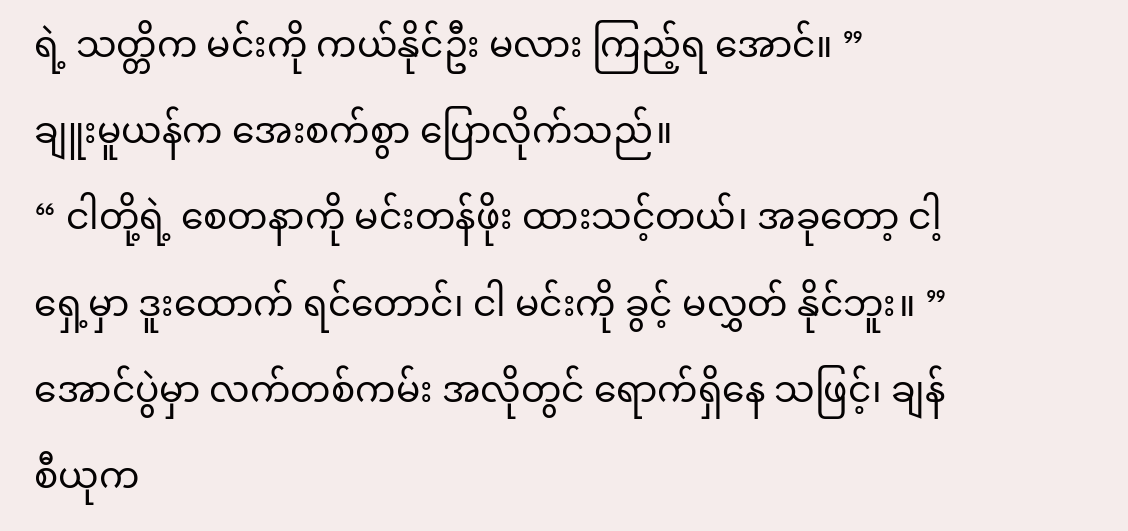ရဲ့ သတ္တိက မင်းကို ကယ်နိုင်ဦး မလား ကြည့်ရ အောင်။ ”
ချူးမူယန်က အေးစက်စွာ ပြောလိုက်သည်။
“ ငါတို့ရဲ့ စေတနာကို မင်းတန်ဖိုး ထားသင့်တယ်၊ အခုတော့ ငါ့ရှေ့မှာ ဒူးထောက် ရင်တောင်၊ ငါ မင်းကို ခွင့် မလွှတ် နိုင်ဘူး။ ”
အောင်ပွဲမှာ လက်တစ်ကမ်း အလိုတွင် ရောက်ရှိနေ သဖြင့်၊ ချန်စီယုက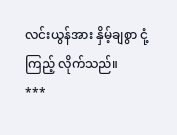လင်းယွန်အား နှိမ့်ချစွာ ငုံ့ကြည့် လိုက်သည်။
***